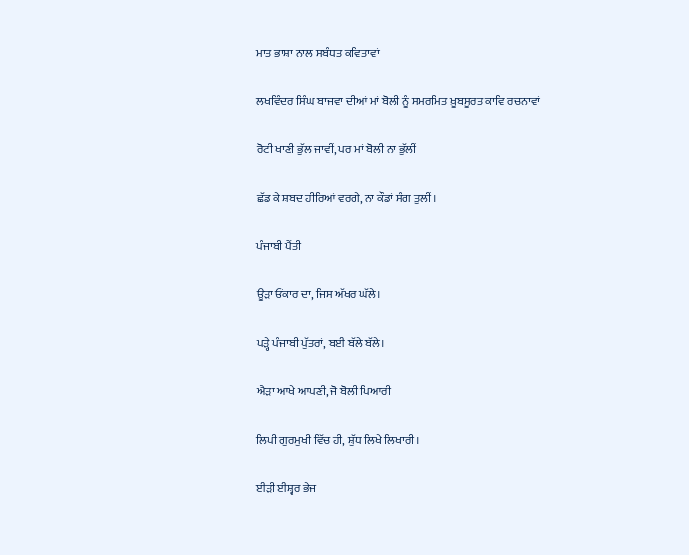ਮਾਤ ਭਾਸ਼ਾ ਨਾਲ ਸਬੰਧਤ ਕਵਿਤਾਵਾਂ

ਲਖਵਿੰਦਰ ਸਿੰਘ ਬਾਜਵਾ ਦੀਆਂ ਮਾਂ ਬੋਲੀ ਨੂੰ ਸਮਰਮਿਤ ਖ਼ੂਬਸੂਰਤ ਕਾਵਿ ਰਚਨਾਵਾਂ

ਰੋਟੀ ਖਾਣੀ ਭੁੱਲ ਜਾਵੀਂ, ਪਰ ਮਾਂ ਬੋਲੀ ਨਾ ਭੁੱਲੀਂ

ਛੱਡ ਕੇ ਸ਼ਬਦ ਹੀਰਿਆਂ ਵਰਗੇ, ਨਾ ਕੌਡਾਂ ਸੰਗ ਤੁਲੀਂ।

ਪੰਜਾਬੀ ਪੈਂਤੀ

ਊੜਾ ਓਂਕਾਰ ਦਾ, ਜਿਸ ਅੱਖਰ ਘੱਲੇ।

ਪੜ੍ਹੇ ਪੰਜਾਬੀ ਪੁੱਤਰਾਂ, ਬਈ ਬੱਲੇ ਬੱਲੇ।

ਐੜਾ ਆਖੇ ਆਪਣੀ, ਜੋ ਬੋਲੀ ਪਿਆਰੀ

ਲਿਪੀ ਗੁਰਮੁਖੀ ਵਿੱਚ ਹੀ, ਸ਼ੁੱਧ ਲਿਖੇ ਲਿਖਾਰੀ।

ਈੜੀ ਈਸ਼੍ਵਰ ਭੇਜ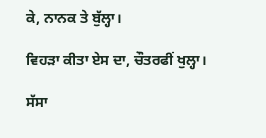ਕੇ, ਨਾਨਕ ਤੇ ਬੁੱਲ੍ਹਾ।

ਵਿਹੜਾ ਕੀਤਾ ਏਸ ਦਾ, ਚੌਤਰਫੀਂ ਖੁਲ੍ਹਾ।

ਸੱਸਾ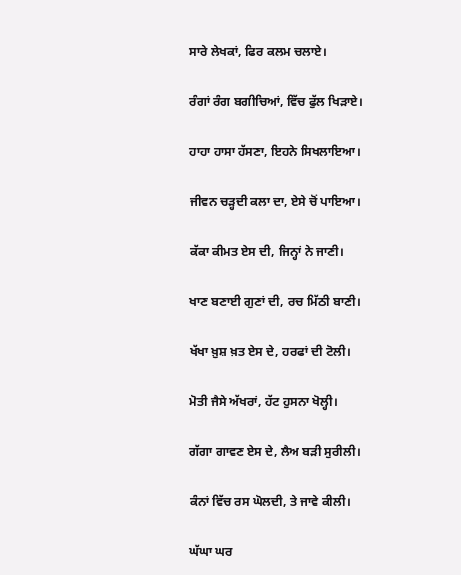ਸਾਰੇ ਲੇਖਕਾਂ, ਫਿਰ ਕਲਮ ਚਲਾਏ।

ਰੰਗਾਂ ਰੰਗ ਬਗੀਚਿਆਂ, ਵਿੱਚ ਫੁੱਲ ਖਿੜਾਏ।

ਹਾਹਾ ਹਾਸਾ ਹੱਸਣਾ, ਇਹਨੇ ਸਿਖਲਾਇਆ।

ਜੀਵਨ ਚੜ੍ਹਦੀ ਕਲਾ ਦਾ, ਏਸੇ ਚੋਂ ਪਾਇਆ।

ਕੱਕਾ ਕੀਮਤ ਏਸ ਦੀ, ਜਿਨ੍ਹਾਂ ਨੇ ਜਾਣੀ।

ਖਾਣ ਬਣਾਈ ਗੁਣਾਂ ਦੀ, ਰਚ ਮਿੱਠੀ ਬਾਣੀ।

ਖੱਖਾ ਖ਼ੁਸ਼ ਖ਼ਤ ਏਸ ਦੇ, ਹਰਫਾਂ ਦੀ ਟੋਲੀ।

ਮੋਤੀ ਜੈਸੇ ਅੱਖਰਾਂ, ਹੱਟ ਹੁਸਨਾ ਖੋਲ੍ਹੀ।

ਗੱਗਾ ਗਾਵਣ ਏਸ ਦੇ, ਲੈਅ ਬੜੀ ਸੁਰੀਲੀ।

ਕੰਨਾਂ ਵਿੱਚ ਰਸ ਘੋਲਦੀ, ਤੇ ਜਾਵੇ ਕੀਲੀ।

ਘੱਘਾ ਘਰ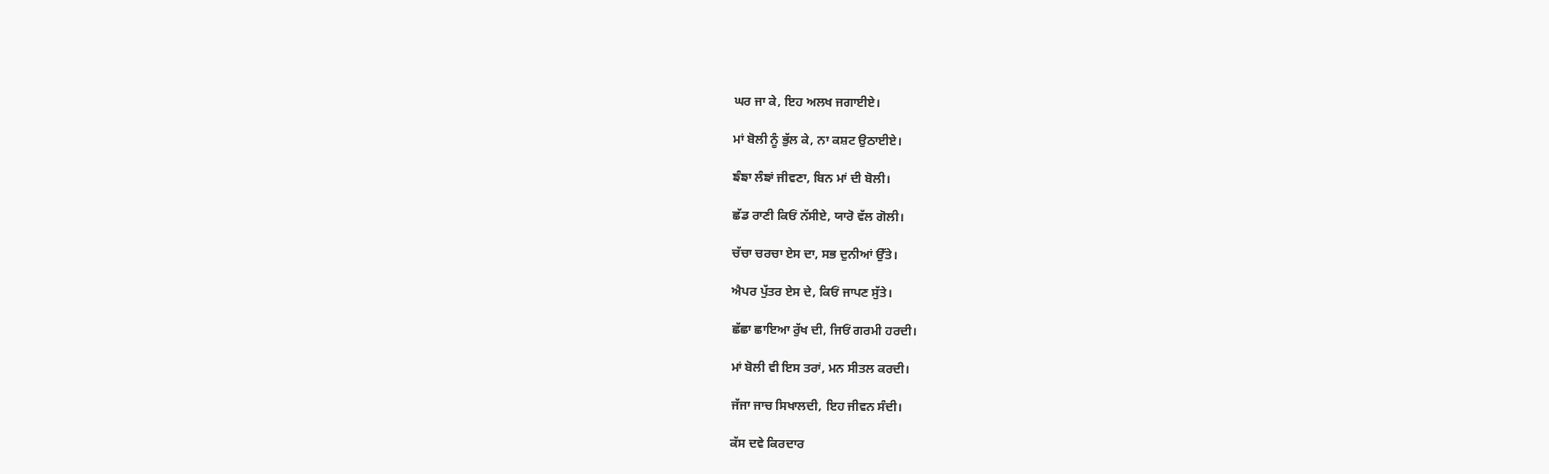ਘਰ ਜਾ ਕੇ, ਇਹ ਅਲਖ ਜਗਾਈਏ।

ਮਾਂ ਬੋਲੀ ਨੂੰ ਭੁੱਲ ਕੇ, ਨਾ ਕਸ਼ਟ ਉਠਾਈਏ।

ਙੰਙਾ ਲੰਙਾਂ ਜੀਵਣਾ, ਬਿਨ ਮਾਂ ਦੀ ਬੋਲੀ।

ਛੱਡ ਰਾਣੀ ਕਿਓਂ ਨੱਸੀਏ, ਯਾਰੋ ਵੱਲ ਗੋਲੀ।

ਚੱਚਾ ਚਰਚਾ ਏਸ ਦਾ, ਸਭ ਦੁਨੀਆਂ ਉੱਤੇ।

ਐਪਰ ਪੁੱਤਰ ਏਸ ਦੇ, ਕਿਓਂ ਜਾਪਣ ਸੁੱਤੇ।

ਛੱਛਾ ਛਾਇਆ ਰੁੱਖ ਦੀ, ਜਿਓਂ ਗਰਮੀ ਹਰਦੀ।

ਮਾਂ ਬੋਲੀ ਵੀ ਇਸ ਤਰਾਂ, ਮਨ ਸੀਤਲ ਕਰਦੀ।

ਜੱਜਾ ਜਾਚ ਸਿਖਾਲਦੀ, ਇਹ ਜੀਵਨ ਸੰਦੀ।

ਕੱਸ ਦਵੇ ਕਿਰਦਾਰ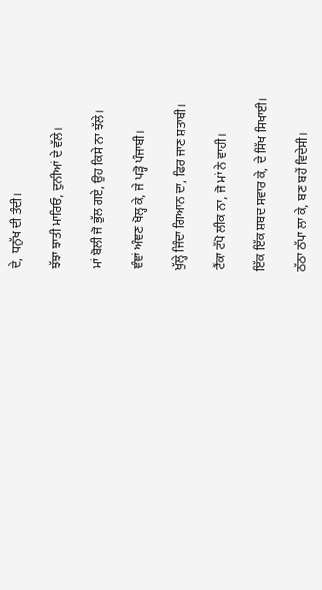ਦੇ, ਧਨੁੱਖ ਦੀ ਤੰਦੀ।

ਝੱਝਾ ਝਾਤੀ ਮਾਰਿਓ, ਦੁਨੀਆਂ ਦੇ ਵੱਲੇ।

ਮਾਂ ਬੋਲੀ ਜੋ ਭੁੱਲ ਗਏ, ਉਹ ਕਿਸੇ ਨਾ ਝੱਲੇ।

ਞੰਞਾਂ ਅੰਞਣ ਖੋਲ੍ਹ ਕੇ, ਜੇ ਪੜ੍ਹੋ ਪੰਜਾਬੀ।

ਖੁੱਲ੍ਹੇ ਜਿੰਦਾ ਗਿਆਨ ਦਾ, ਫਿਰ ਜਾਣ ਸ਼ਤਾਬੀ।

ਟੈਂਕਾ ਟੱਪੋ ਲੀਕ ਨਾ, ਜੋ ਮਾਂ ਨੇ ਵਾਹੀ।

ਇੱਕ ਇੱਕ ਸ਼ਬਦ ਸਵਾਰ ਕੇ, ਦੇ ਸਿੱਖ ਸਿਖਾਈ।

ਠੱਠਾ ਠੱਪਾ ਲਾ ਕੇ, ਬਣ ਬਹੇਂ ਵਿਦੇਸੀ।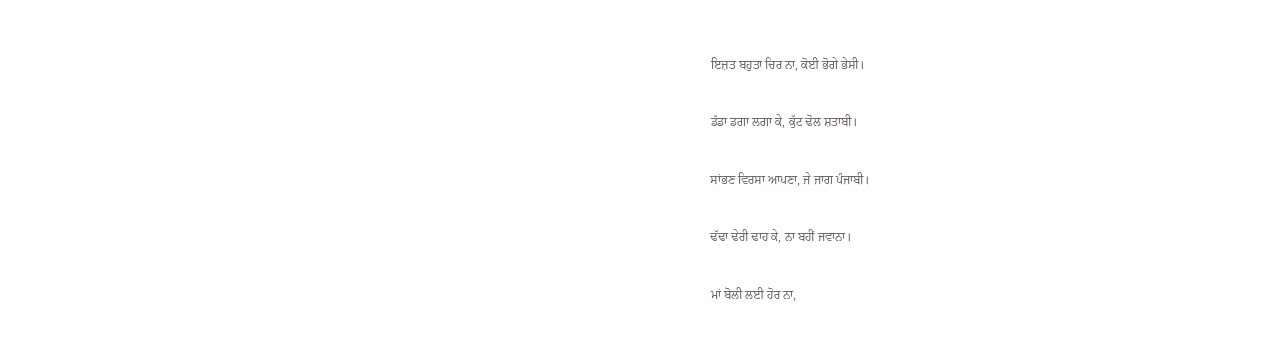ਇਜ਼ਤ ਬਹੁਤਾ ਚਿਰ ਨਾ, ਕੋਈ ਭੋਗੇ ਭੇਸੀ।

ਡੱਡਾ ਡਗਾ ਲਗਾ ਕੇ, ਕੁੱਟ ਢੋਲ ਸ਼ਤਾਬੀ।

ਸਾਂਭਣ ਵਿਰਸਾ ਆਪਣਾ, ਜੇ ਜਾਗ ਪੰਜਾਬੀ।

ਢੱਢਾ ਢੇਰੀ ਢਾਹ ਕੇ, ਨਾ ਬਹੀਂ ਜਵਾਨਾ।

ਮਾਂ ਬੋਲੀ ਲਈ ਹੋਰ ਨਾ,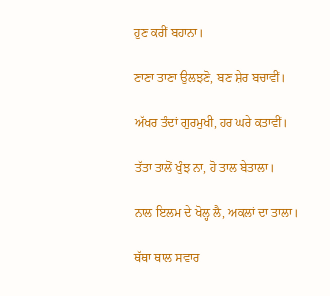ਹੁਣ ਕਰੀਂ ਬਹਾਨਾ।

ਣਾਣਾ ਤਾਣਾ ਉਲਝਣੋ, ਬਣ ਸ਼ੇਰ ਬਚਾਵੀਂ।

ਅੱਖਰ ਤੰਦਾਂ ਗੁਰਮੁਖੀ, ਹਰ ਘਰੇ ਕਤਾਵੀਂ।

ਤੱਤਾ ਤਾਲੋਂ ਖੁੰਝ ਨਾ, ਹੋ ਤਾਲ ਬੇਤਾਲਾ।

ਨਾਲ ਇਲਮ ਦੇ ਖੋਲ੍ਹ ਲੈ, ਅਕਲਾਂ ਦਾ ਤਾਲਾ।

ਥੱਥਾ ਥਾਲ ਸਵਾਰ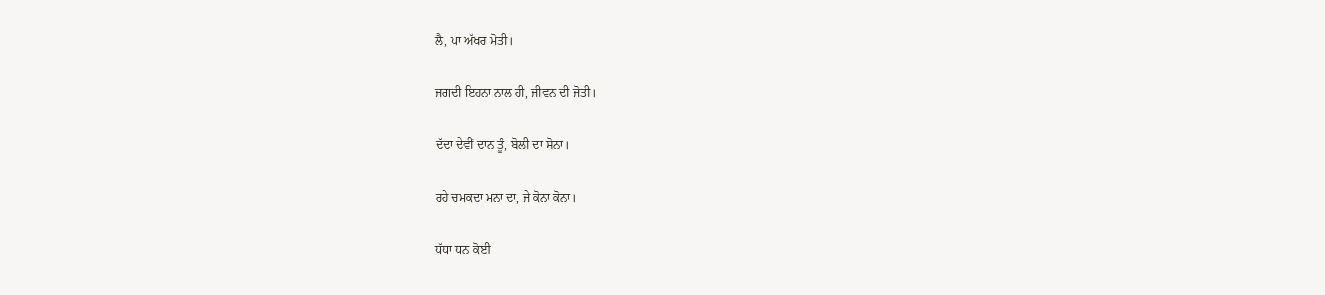ਲੈ, ਪਾ ਅੱਖਰ ਮੋਤੀ।

ਜਗਦੀ ਇਹਨਾ ਨਾਲ ਹੀ, ਜੀਵਨ ਦੀ ਜੋਤੀ।

ਦੱਦਾ ਦੇਵੀਂ ਦਾਨ ਤੂੰ, ਬੋਲੀ ਦਾ ਸੋਨਾ।

ਰਹੇ ਚਮਕਦਾ ਮਨਾ ਦਾ, ਜੇ ਕੋਨਾ ਕੋਨਾ।

ਧੱਧਾ ਧਨ ਕੋਈ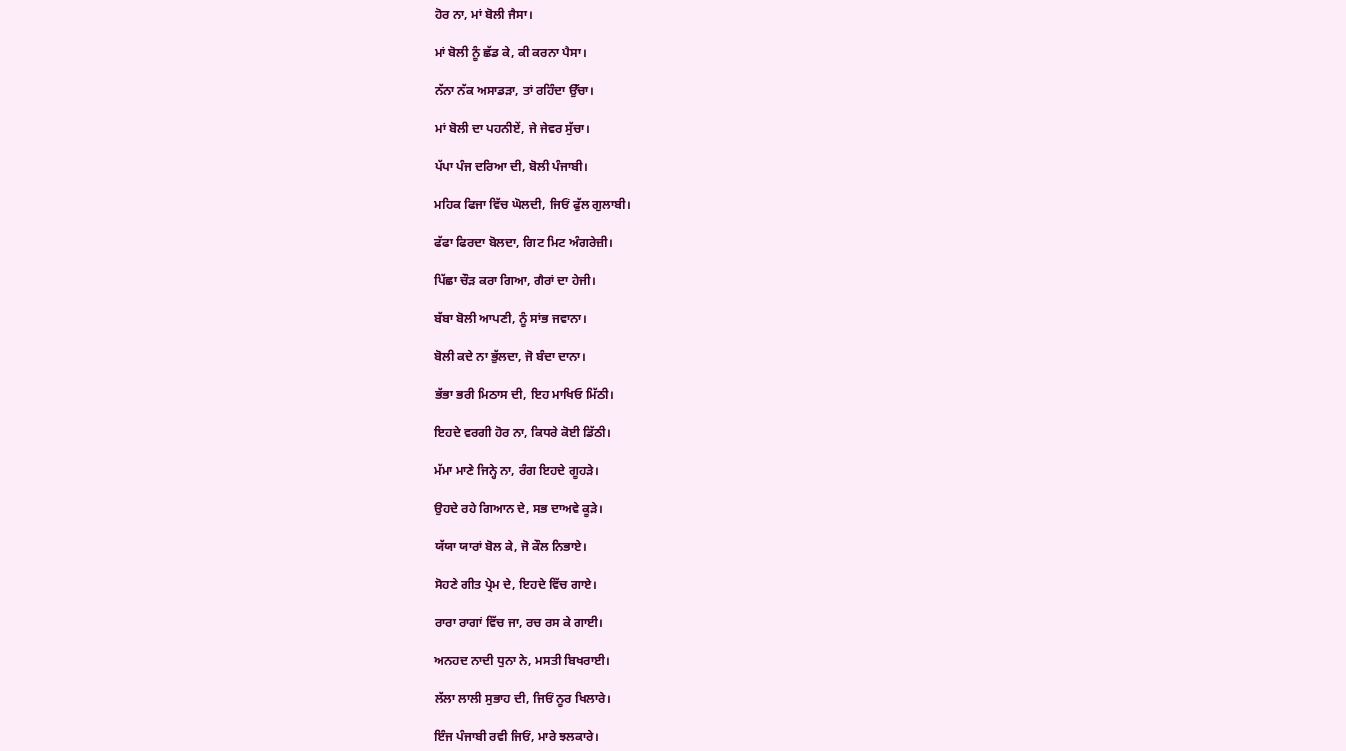ਹੋਰ ਨਾ, ਮਾਂ ਬੋਲੀ ਜੈਸਾ।

ਮਾਂ ਬੋਲੀ ਨੂੰ ਛੱਡ ਕੇ, ਕੀ ਕਰਨਾ ਪੈਸਾ।

ਨੱਨਾ ਨੱਕ ਅਸਾਡੜਾ, ਤਾਂ ਰਹਿੰਦਾ ਉੱਚਾ।

ਮਾਂ ਬੋਲੀ ਦਾ ਪਹਨੀਏਂ, ਜੇ ਜੇਵਰ ਸੁੱਚਾ।

ਪੱਪਾ ਪੰਜ ਦਰਿਆ ਦੀ, ਬੋਲੀ ਪੰਜਾਬੀ।

ਮਹਿਕ ਫਿਜਾ ਵਿੱਚ ਘੋਲਦੀ, ਜਿਓਂ ਫੁੱਲ ਗੁਲਾਬੀ।

ਫੱਫਾ ਫਿਰਦਾ ਬੋਲਦਾ, ਗਿਟ ਮਿਟ ਅੰਗਰੇਜ਼ੀ।

ਪਿੱਛਾ ਚੌੜ ਕਰਾ ਗਿਆ, ਗੈਰਾਂ ਦਾ ਹੇਜੀ।

ਬੱਬਾ ਬੋਲੀ ਆਪਣੀ, ਨੂੰ ਸਾਂਭ ਜਵਾਨਾ।

ਬੋਲੀ ਕਦੇ ਨਾ ਭੁੱਲਦਾ, ਜੋ ਬੰਦਾ ਦਾਨਾ।

ਭੱਭਾ ਭਰੀ ਮਿਠਾਸ ਦੀ, ਇਹ ਮਾਖਿਓ ਮਿੱਠੀ।

ਇਹਦੇ ਵਰਗੀ ਹੋਰ ਨਾ, ਕਿਧਰੇ ਕੋਈ ਡਿੱਠੀ।

ਮੱਮਾ ਮਾਣੇ ਜਿਨ੍ਹੇ ਨਾ, ਰੰਗ ਇਹਦੇ ਗੂਹੜੇ।

ਉਹਦੇ ਰਹੇ ਗਿਆਨ ਦੇ, ਸਭ ਦਾਅਵੇ ਕੂੜੇ।

ਯੱਯਾ ਯਾਰਾਂ ਬੋਲ ਕੇ, ਜੋ ਕੌਲ ਨਿਭਾਏ।

ਸੋਹਣੇ ਗੀਤ ਪ੍ਰੇਮ ਦੇ, ਇਹਦੇ ਵਿੱਚ ਗਾਏ।

ਰਾਰਾ ਰਾਗਾਂ ਵਿੱਚ ਜਾ, ਰਚ ਰਸ ਕੇ ਗਾਈ।

ਅਨਹਦ ਨਾਦੀ ਧੁਨਾ ਨੇ, ਮਸਤੀ ਬਿਖਰਾਈ।

ਲੱਲਾ ਲਾਲੀ ਸੁਭਾਹ ਦੀ, ਜਿਓਂ ਨੂਰ ਖਿਲਾਰੇ।

ਇੰਜ ਪੰਜਾਬੀ ਰਵੀ ਜਿਓਂ, ਮਾਰੇ ਝਲਕਾਰੇ।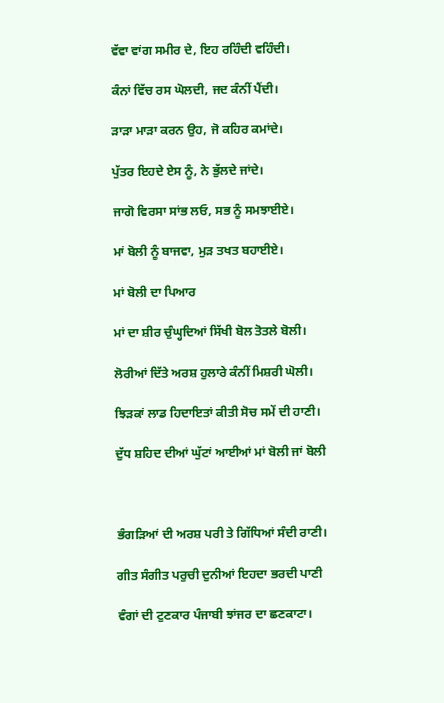ਵੱਵਾ ਵਾਂਗ ਸਮੀਰ ਦੇ, ਇਹ ਰਹਿੰਦੀ ਵਹਿੰਦੀ।

ਕੰਨਾਂ ਵਿੱਚ ਰਸ ਘੋਲਦੀ, ਜਦ ਕੰਨੀਂ ਪੈਂਦੀ।

ੜਾੜਾ ਮਾੜਾ ਕਰਨ ਉਹ, ਜੋ ਕਹਿਰ ਕਮਾਂਦੇ।

ਪੁੱਤਰ ਇਹਦੇ ਏਸ ਨੂੰ, ਨੇ ਭੁੱਲਦੇ ਜਾਂਦੇ।

ਜਾਗੋ ਵਿਰਸਾ ਸਾਂਭ ਲਓ, ਸਭ ਨੂੰ ਸਮਝਾਈਏ।

ਮਾਂ ਬੋਲੀ ਨੂੰ ਬਾਜਵਾ, ਮੁੜ ਤਖਤ ਬਹਾਈਏ।

ਮਾਂ ਬੋਲੀ ਦਾ ਪਿਆਰ

ਮਾਂ ਦਾ ਸ਼ੀਰ ਚੁੰਘ੍ਹਦਿਆਂ ਸਿੱਖੀ ਬੋਲ ਤੋਤਲੇ ਬੋਲੀ।

ਲੋਰੀਆਂ ਦਿੱਤੇ ਅਰਸ਼ ਹੁਲਾਰੇ ਕੰਨੀਂ ਮਿਸ਼ਰੀ ਘੋਲੀ।

ਝਿੜਕਾਂ ਲਾਡ ਹਿਦਾਇਤਾਂ ਕੀਤੀ ਸੋਚ ਸਮੇਂ ਦੀ ਹਾਣੀ।

ਦੁੱਧ ਸ਼ਹਿਦ ਦੀਆਂ ਘੁੱਟਾਂ ਆਈਆਂ ਮਾਂ ਬੋਲੀ ਜਾਂ ਬੋਲੀ



ਭੰਗੜਿਆਂ ਦੀ ਅਰਸ਼ ਪਰੀ ਤੇ ਗਿੱਧਿਆਂ ਸੰਦੀ ਰਾਣੀ।

ਗੀਤ ਸੰਗੀਤ ਪਰੁਚੀ ਦੁਨੀਆਂ ਇਹਦਾ ਭਰਦੀ ਪਾਣੀ

ਵੰਗਾਂ ਦੀ ਟੁਣਕਾਰ ਪੰਜਾਬੀ ਝਾਂਜਰ ਦਾ ਛਣਕਾਟਾ।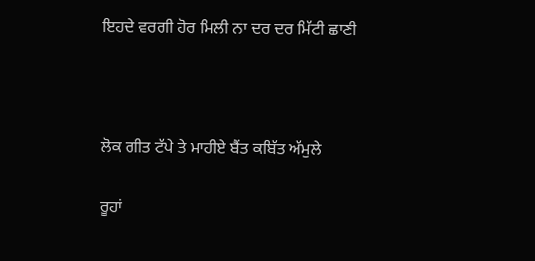ਇਹਦੇ ਵਰਗੀ ਹੋਰ ਮਿਲੀ ਨਾ ਦਰ ਦਰ ਮਿੱਟੀ ਛਾਣੀ



ਲੋਕ ਗੀਤ ਟੱਪੇ ਤੇ ਮਾਹੀਏ ਬੈਂਤ ਕਬਿੱਤ ਅੱਮੁਲੇ

ਰੂਹਾਂ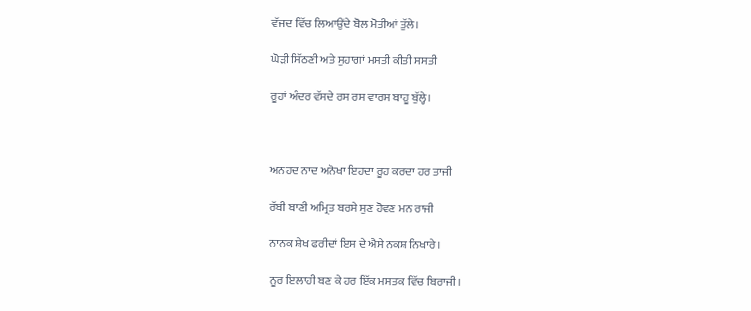ਵੱਜਦ ਵਿੱਚ ਲਿਆਉਂਦੇ ਬੋਲ ਮੋਤੀਆਂ ਤੁੱਲੇ।

ਘੋੜੀ ਸਿੱਠਣੀ ਅਤੇ ਸੁਹਾਗਾਂ ਮਸਤੀ ਕੀਤੀ ਸਸਤੀ

ਰੂਹਾਂ ਅੰਦਰ ਵੱਸਦੇ ਰਸ ਰਸ ਵਾਰਸ ਬਾਹੂ ਬੁੱਲ੍ਹੇ।



ਅਨਹਦ ਨਾਦ ਅਨੋਖਾ ਇਹਦਾ ਰੂਹ ਕਰਦਾ ਹਰ ਤਾਜੀ

ਰੱਬੀ ਬਾਣੀ ਅਮ੍ਰਿਤ ਬਰਸੇ ਸੁਣ ਹੋਵਣ ਮਨ ਰਾਜੀ

ਨਾਨਕ ਸ਼ੇਖ ਫਰੀਦਾਂ ਇਸ ਦੇ ਐਸੇ ਨਕਸ਼ ਨਿਖਾਰੇ।

ਨੂਰ ਇਲਾਹੀ ਬਣ ਕੇ ਹਰ ਇੱਕ ਮਸਤਕ ਵਿੱਚ ਬਿਰਾਜੀ।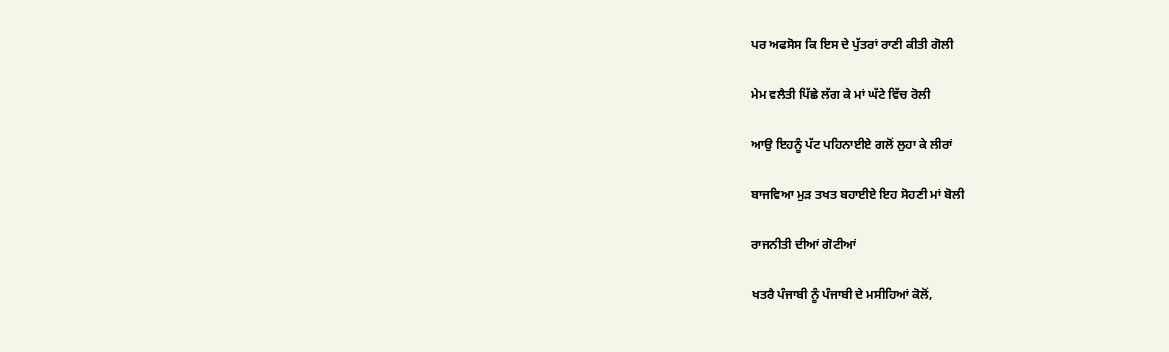ਪਰ ਅਫਸੋਸ ਕਿ ਇਸ ਦੇ ਪੁੱਤਰਾਂ ਰਾਣੀ ਕੀਤੀ ਗੋਲੀ

ਮੇਮ ਵਲੈਤੀ ਪਿੱਛੇ ਲੱਗ ਕੇ ਮਾਂ ਘੱਟੇ ਵਿੱਚ ਰੋਲੀ

ਆਉ ਇਹਨੂੰ ਪੱਟ ਪਹਿਨਾਈਏ ਗਲੋਂ ਲੁਹਾ ਕੇ ਲੀਰਾਂ

ਬਾਜਵਿਆ ਮੁੜ ਤਖਤ ਬਹਾਈਏ ਇਹ ਸੋਹਣੀ ਮਾਂ ਬੋਲੀ

ਰਾਜਨੀਤੀ ਦੀਆਂ ਗੋਟੀਆਂ

ਖਤਰੈ ਪੰਜਾਬੀ ਨੂੰ ਪੰਜਾਬੀ ਦੇ ਮਸੀਹਿਆਂ ਕੋਲੋਂ,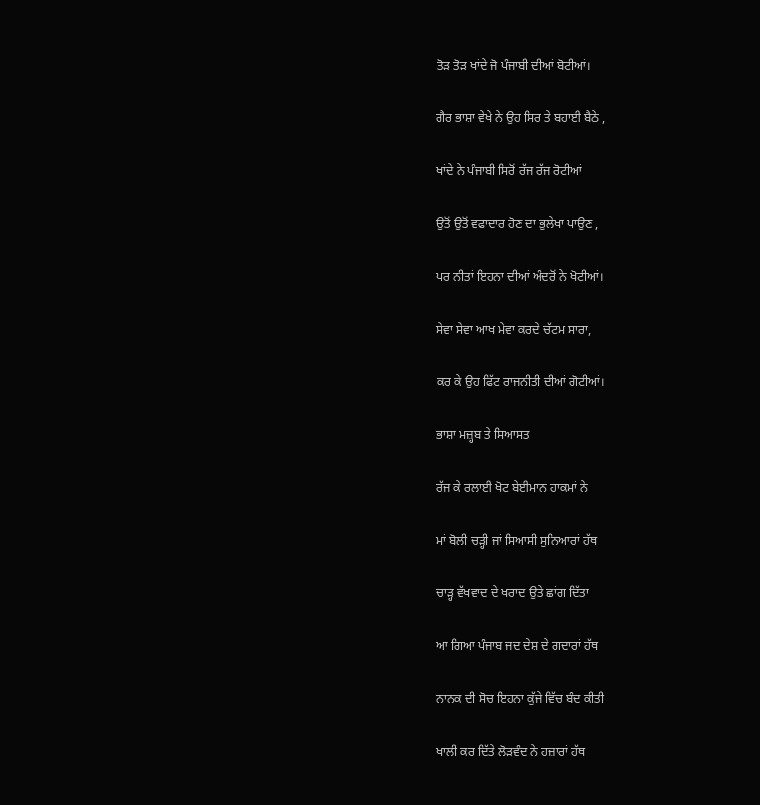ਤੋੜ ਤੋੜ ਖਾਂਦੇ ਜੋ ਪੰਜਾਬੀ ਦੀਆਂ ਬੋਟੀਆਂ।

ਗੈਰ ਭਾਸ਼ਾ ਵੇਖੇ ਨੇ ਉਹ ਸਿਰ ਤੇ ਬਹਾਈ ਬੈਠੇ ,

ਖਾਂਦੇ ਨੇ ਪੰਜਾਬੀ ਸਿਰੋਂ ਰੱਜ ਰੱਜ ਰੋਟੀਆਂ

ਉਤੋਂ ਉਤੋਂ ਵਫਾਦਾਰ ਹੋਣ ਦਾ ਭੁਲੇਖਾ ਪਾਉਣ ,

ਪਰ ਨੀਤਾਂ ਇਹਨਾ ਦੀਆਂ ਅੰਦਰੋਂ ਨੇ ਖੋਟੀਆਂ।

ਸੇਵਾ ਸੇਵਾ ਆਖ ਮੇਵਾ ਕਰਦੇ ਚੱਟਮ ਸਾਰਾ,

ਕਰ ਕੇ ਉਹ ਫਿੱਟ ਰਾਜਨੀਤੀ ਦੀਆਂ ਗੋਟੀਆਂ।

ਭਾਸ਼ਾ ਮਜ਼੍ਹਬ ਤੇ ਸਿਆਸਤ

ਰੱਜ ਕੇ ਰਲਾਈ ਖੋਟ ਬੇਈਮਾਨ ਹਾਕਮਾਂ ਨੇ

ਮਾਂ ਬੋਲੀ ਚੜ੍ਹੀ ਜਾਂ ਸਿਆਸੀ ਸੁਨਿਆਰਾਂ ਹੱਥ

ਚਾੜ੍ਹ ਵੱਖਵਾਦ ਦੇ ਖਰਾਦ ਉਤੇ ਛਾਂਗ ਦਿੱਤਾ

ਆ ਗਿਆ ਪੰਜਾਬ ਜਦ ਦੇਸ਼ ਦੇ ਗਦਾਰਾਂ ਹੱਥ

ਨਾਨਕ ਦੀ ਸੋਚ ਇਹਨਾ ਕੁੱਜੇ ਵਿੱਚ ਬੰਦ ਕੀਤੀ

ਖਾਲੀ ਕਰ ਦਿੱਤੇ ਲੋੜਵੰਦ ਨੇ ਹਜ਼ਾਰਾਂ ਹੱਥ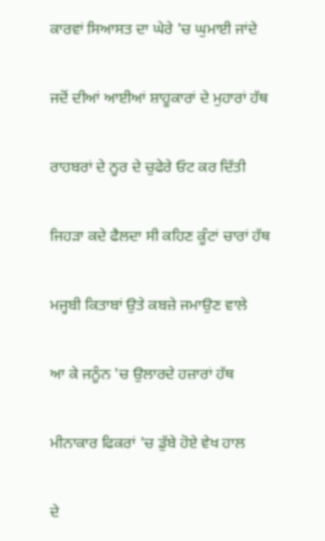ਕਾਰਵਾਂ ਸਿਆਸਤ ਦਾ ਘੇਰੇ 'ਚ ਘੁਮਾਈ ਜਾਂਦੇ

ਜਦੋਂ ਦੀਆਂ ਆਈਆਂ ਸ਼ਾਹੂਕਾਰਾਂ ਦੇ ਮੁਹਾਰਾਂ ਹੱਥ

ਰਾਹਬਰਾਂ ਦੇ ਨੂਰ ਦੇ ਚੁਫੇਰੇ ਓਟ ਕਰ ਦਿੱਤੀ

ਜਿਹੜਾ ਕਦੇ ਫੈਲਦਾ ਸੀ ਕਹਿਣ ਕੂੰਟਾਂ ਚਾਰਾਂ ਹੱਥ

ਮਜ੍ਹਬੀ ਕਿਤਾਬਾਂ ਉਤੇ ਕਬਜ਼ੇ ਜਮਾਉਣ ਵਾਲੇ

ਆ ਕੇ ਜਨੂੰਨ 'ਚ ਉਲਾਰਦੇ ਹਜ਼ਾਰਾਂ ਹੱਥ

ਮੀਨਾਕਾਰ ਫਿਕਰਾਂ 'ਚ ਡੁੱਬੇ ਹੋਏ ਵੇਖ ਹਾਲ

ਦੇ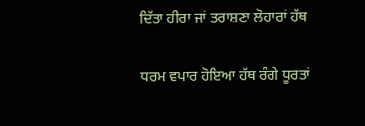ਦਿੱਤਾ ਹੀਰਾ ਜਾਂ ਤਰਾਸ਼ਣਾ ਲੋਹਾਰਾਂ ਹੱਥ

ਧਰਮ ਵਪਾਰ ਹੋਇਆ ਹੱਥ ਰੰਗੇ ਧੂਰਤਾਂ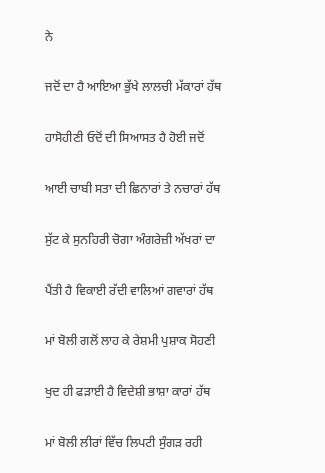ਨੇ

ਜਦੋਂ ਦਾ ਹੈ ਆਇਆ ਭੁੱਖੇ ਲਾਲਚੀ ਮੱਕਾਰਾਂ ਹੱਥ

ਹਾਸੋਹੀਣੀ ਓਦੋਂ ਦੀ ਸਿਆਸਤ ਹੈ ਹੋਈ ਜਦੋਂ

ਆਈ ਚਾਬੀ ਸਤਾ ਦੀ ਛਿਨਾਰਾਂ ਤੇ ਨਚਾਰਾਂ ਹੱਥ

ਸੁੱਟ ਕੇ ਸੁਨਹਿਰੀ ਚੋਗਾ ਅੰਗਰੇਜ਼ੀ ਅੱਖਰਾਂ ਦਾ

ਪੈਂਤੀ ਹੈ ਵਿਕਾਈ ਰੱਦੀ ਵਾਲਿਆਂ ਗਵਾਰਾਂ ਹੱਥ

ਮਾਂ ਬੋਲੀ ਗਲੋਂ ਲਾਹ ਕੇ ਰੇਸ਼ਮੀ ਪੁਸ਼ਾਕ ਸੋਹਣੀ

ਖੁਦ ਹੀ ਫੜਾਈ ਹੈ ਵਿਦੇਸ਼ੀ ਭਾਸ਼ਾ ਕਾਰਾਂ ਹੱਥ

ਮਾਂ ਬੋਲੀ ਲੀਰਾਂ ਵਿੱਚ ਲਿਪਟੀ ਸੁੰਗੜ ਰਹੀ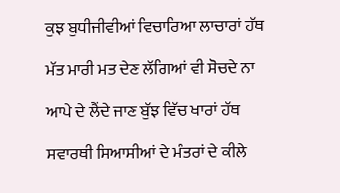ਕੁਝ ਬੁਧੀਜੀਵੀਆਂ ਵਿਚਾਰਿਆ ਲਾਚਾਰਾਂ ਹੱਥ

ਮੱਤ ਮਾਰੀ ਮਤ ਦੇਣ ਲੱਗਿਆਂ ਵੀ ਸੋਚਦੇ ਨਾ

ਆਪੇ ਦੇ ਲੈਂਦੇ ਜਾਣ ਬੁੱਝ ਵਿੱਚ ਖਾਰਾਂ ਹੱਥ

ਸਵਾਰਥੀ ਸਿਆਸੀਆਂ ਦੇ ਮੰਤਰਾਂ ਦੇ ਕੀਲੇ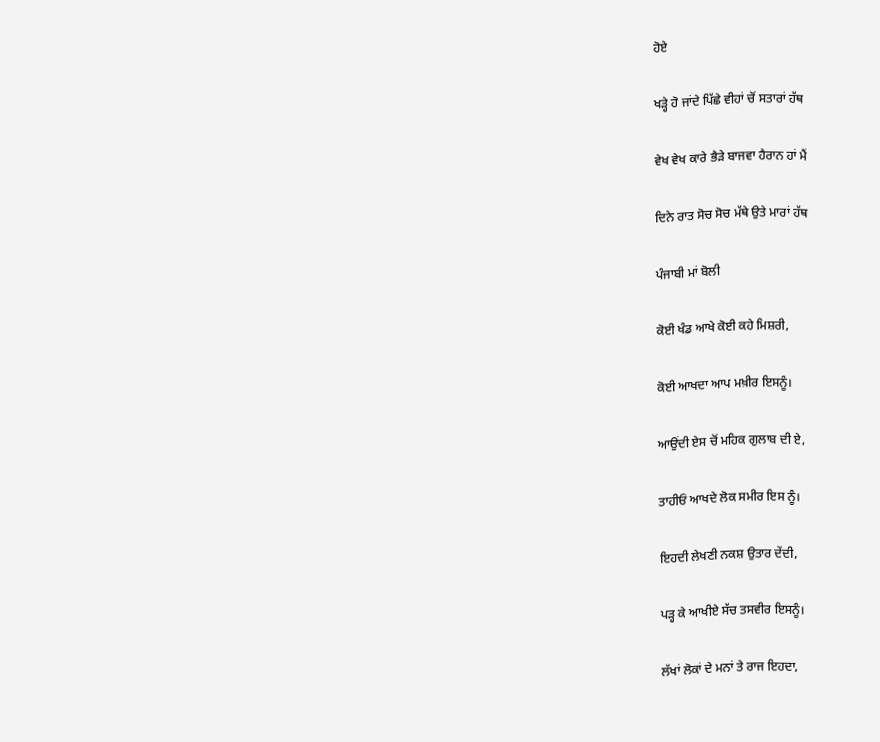ਹੋਏ

ਖੜ੍ਹੇ ਹੋ ਜਾਂਦੇ ਪਿੱਛੇ ਵੀਹਾਂ ਚੋਂ ਸਤਾਰਾਂ ਹੱਥ

ਵੇਖ ਵੇਖ ਕਾਰੇ ਭੈੜੇ ਬਾਜਵਾ ਹੈਰਾਨ ਹਾਂ ਮੈਂ

ਦਿਨੇ ਰਾਤ ਸੋਚ ਸੋਚ ਮੱਥੇ ਉਤੇ ਮਾਰਾਂ ਹੱਥ

ਪੰਜਾਬੀ ਮਾਂ ਬੋਲੀ

ਕੋਈ ਖੰਡ ਆਖੇ ਕੋਈ ਕਹੇ ਮਿਸ਼ਰੀ,

ਕੋਈ ਆਖਦਾ ਆਪ ਮਖ਼ੀਰ ਇਸਨੂੰ।

ਆਉਂਦੀ ਏਸ ਚੋਂ ਮਹਿਕ ਗੁਲਾਬ ਦੀ ਏ,

ਤਾਹੀਓਂ ਆਖਦੇ ਲੋਕ ਸਮੀਰ ਇਸ ਨੂੰ।

ਇਹਦੀ ਲੇਖਣੀ ਨਕਸ਼ ਉਤਾਰ ਦੇਂਦੀ,

ਪੜ੍ਹ ਕੇ ਆਖੀਏ ਸੱਚ ਤਸਵੀਰ ਇਸਨੂੰ।

ਲੱਖਾਂ ਲੋਕਾਂ ਦੇ ਮਨਾਂ ਤੇ ਰਾਜ ਇਹਦਾ,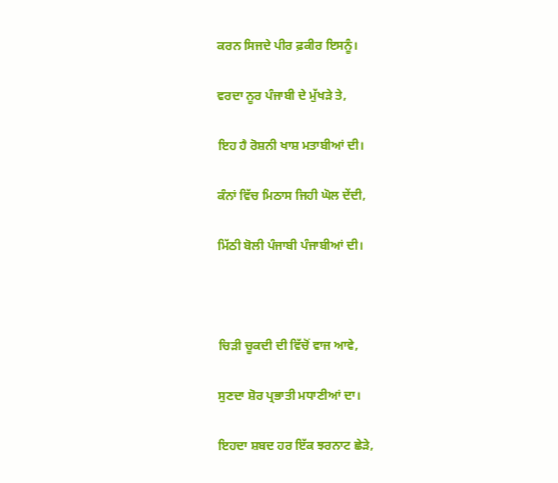ਕਰਨ ਸਿਜਦੇ ਪੀਰ ਫ਼ਕੀਰ ਇਸਨੂੰ।

ਵਰਦਾ ਨੂਰ ਪੰਜਾਬੀ ਦੇ ਮੁੱਖੜੇ ਤੇ,

ਇਹ ਹੈ ਰੋਸ਼ਨੀ ਖਾਸ਼ ਮਤਾਬੀਆਂ ਦੀ।

ਕੰਨਾਂ ਵਿੱਚ ਮਿਠਾਸ ਜਿਹੀ ਘੋਲ ਦੇਂਦੀ,

ਮਿੱਠੀ ਬੋਲੀ ਪੰਜਾਬੀ ਪੰਜਾਬੀਆਂ ਦੀ।



ਚਿੜੀ ਚੂਕਦੀ ਦੀ ਵਿੱਚੋਂ ਵਾਜ ਆਵੇ,

ਸੁਣਦਾ ਸ਼ੋਰ ਪ੍ਰਭਾਤੀ ਮਧਾਣੀਆਂ ਦਾ।

ਇਹਦਾ ਸ਼ਬਦ ਹਰ ਇੱਕ ਝਰਨਾਟ ਛੇੜੇ,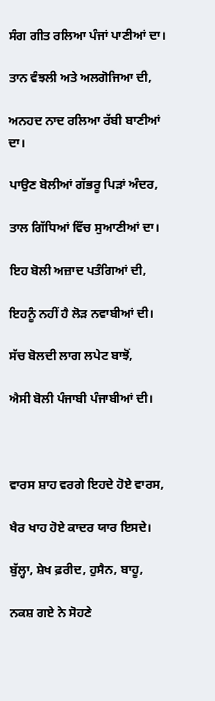ਸੰਗ ਗੀਤ ਰਲਿਆ ਪੰਜਾਂ ਪਾਣੀਆਂ ਦਾ।

ਤਾਨ ਵੰਝਲੀ ਅਤੇ ਅਲਗੋਜਿਆ ਦੀ,

ਅਨਹਦ ਨਾਦ ਰਲਿਆ ਰੱਬੀ ਬਾਣੀਆਂ ਦਾ।

ਪਾਉਣ ਬੋਲੀਆਂ ਗੱਭਰੂ ਪਿੜਾਂ ਅੰਦਰ,

ਤਾਲ ਗਿੱਧਿਆਂ ਵਿੱਚ ਸੁਆਣੀਆਂ ਦਾ।

ਇਹ ਬੋਲੀ ਅਜ਼ਾਦ ਪਤੰਗਿਆਂ ਦੀ,

ਇਹਨੂੰ ਨਹੀਂ ਹੈ ਲੋੜ ਨਵਾਬੀਆਂ ਦੀ।

ਸੱਚ ਬੋਲਦੀ ਲਾਗ ਲਪੇਟ ਬਾਝੋਂ,

ਐਸੀ ਬੋਲੀ ਪੰਜਾਬੀ ਪੰਜਾਬੀਆਂ ਦੀ।



ਵਾਰਸ ਸ਼ਾਹ ਵਰਗੇ ਇਹਦੇ ਹੋਏ ਵਾਰਸ,

ਖੈਰ ਖਾਹ ਹੋਏ ਕਾਦਰ ਯਾਰ ਇਸਦੇ।

ਬੁੱਲ੍ਹਾ, ਸ਼ੇਖ ਫ਼ਰੀਦ, ਹੁਸੈਨ, ਬਾਹੂ,

ਨਕਸ਼ ਗਏ ਨੇ ਸੋਹਣੇ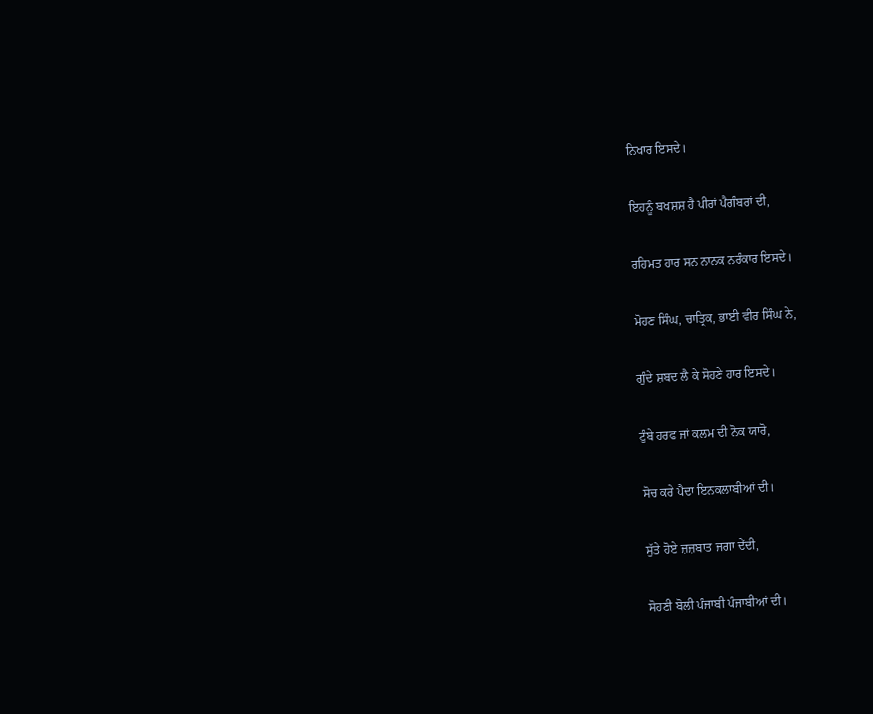ਨਿਖਾਰ ਇਸਦੇ।

ਇਹਨੂੰ ਬਖਸ਼ਸ਼ ਹੈ ਪੀਰਾਂ ਪੈਗੰਬਰਾਂ ਦੀ,

ਰਹਿਮਤ ਹਾਰ ਸਨ ਨਾਨਕ ਨਰੰਕਾਰ ਇਸਦੇ।

ਮੋਹਣ ਸਿੰਘ, ਚਾਤ੍ਰਿਕ, ਭਾਈ ਵੀਰ ਸਿੰਘ ਨੇ,

ਗੁੰਦੇ ਸ਼ਬਦ ਲੈ ਕੇ ਸੋਹਣੇ ਹਾਰ ਇਸਦੇ।

ਟੁੰਬੇ ਹਰਫ ਜਾਂ ਕਲਮ ਦੀ ਨੋਕ ਯਾਰੋ,

ਸੋਚ ਕਰੇ ਪੈਦਾ ਇਨਕਲਾਬੀਆਂ ਦੀ।

ਸੁੱਤੇ ਹੋਏ ਜ਼ਜ਼ਬਾਤ ਜਗਾ ਦੇਂਦੀ,

ਸੋਹਣੀ ਬੋਲੀ ਪੰਜਾਬੀ ਪੰਜਾਬੀਆਂ ਦੀ।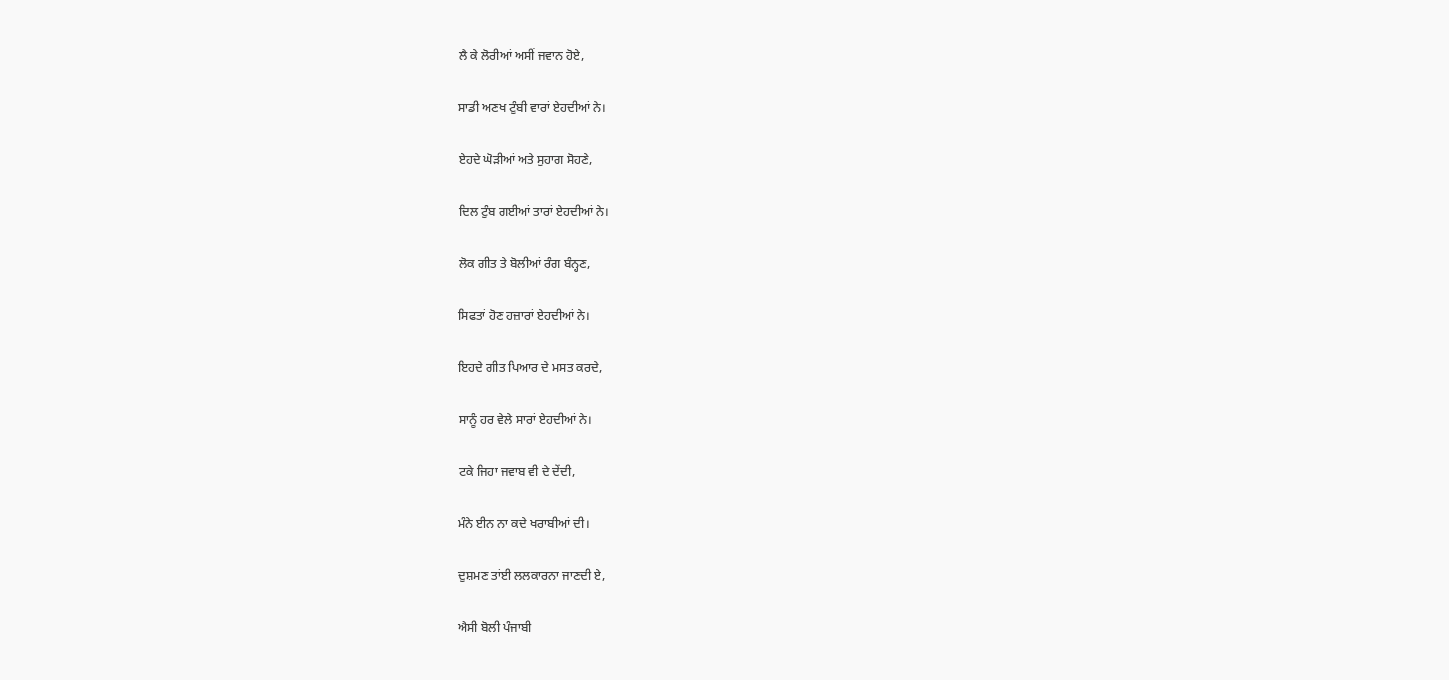ਲੈ ਕੇ ਲੋਰੀਆਂ ਅਸੀਂ ਜਵਾਨ ਹੋਏ,

ਸਾਡੀ ਅਣਖ ਟੁੰਬੀ ਵਾਰਾਂ ਏਹਦੀਆਂ ਨੇ।

ਏਹਦੇ ਘੋੜੀਆਂ ਅਤੇ ਸੁਹਾਗ ਸੋਹਣੇ,

ਦਿਲ ਟੁੰਬ ਗਈਆਂ ਤਾਰਾਂ ਏਹਦੀਆਂ ਨੇ।

ਲੋਕ ਗੀਤ ਤੇ ਬੋਲੀਆਂ ਰੰਗ ਬੰਨ੍ਹਣ,

ਸਿਫਤਾਂ ਹੋਣ ਹਜ਼ਾਰਾਂ ਏਹਦੀਆਂ ਨੇ।

ਇਹਦੇ ਗੀਤ ਪਿਆਰ ਦੇ ਮਸਤ ਕਰਦੇ,

ਸਾਨੂੰ ਹਰ ਵੇਲੇ ਸਾਰਾਂ ਏਹਦੀਆਂ ਨੇ।

ਟਕੇ ਜਿਹਾ ਜਵਾਬ ਵੀ ਦੇ ਦੇਂਦੀ,

ਮੰਨੇ ਈਨ ਨਾ ਕਦੇ ਖਰਾਬੀਆਂ ਦੀ।

ਦੁਸ਼ਮਣ ਤਾਂਈ ਲਲਕਾਰਨਾ ਜਾਣਦੀ ਏ,

ਐਸੀ ਬੋਲੀ ਪੰਜਾਬੀ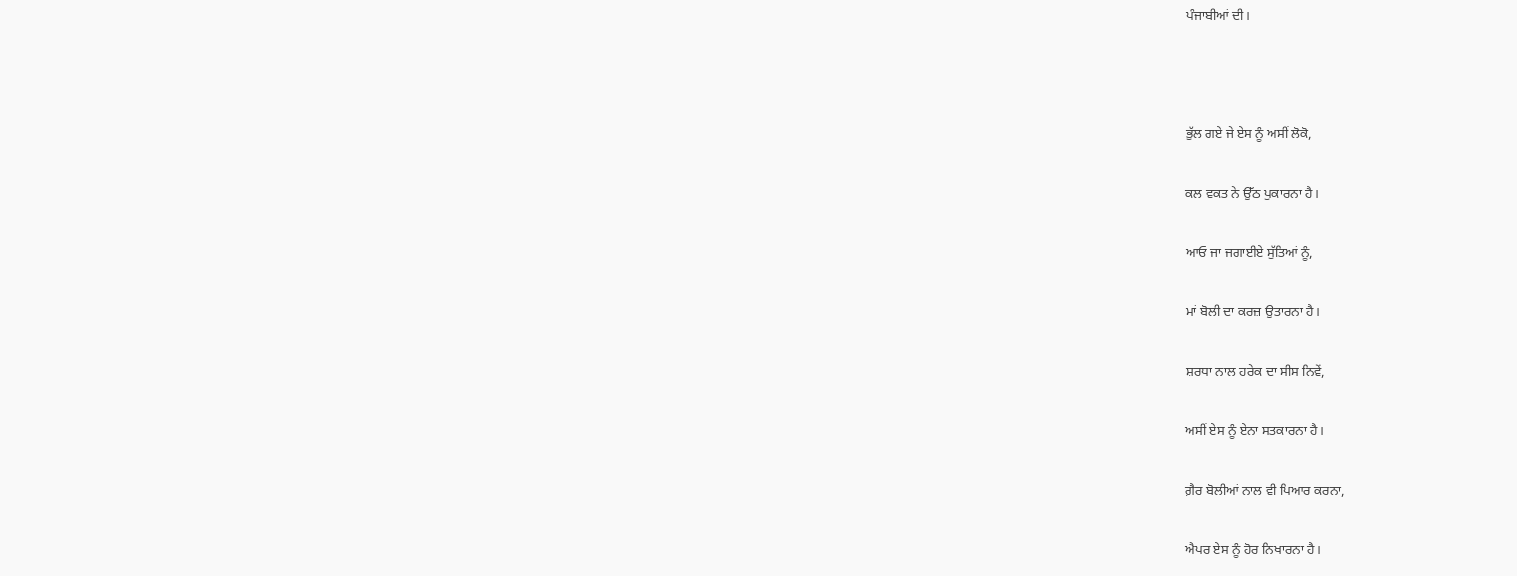ਪੰਜਾਬੀਆਂ ਦੀ।



ਭੁੱਲ ਗਏ ਜੇ ਏਸ ਨੂੰ ਅਸੀਂ ਲੋਕੋ,

ਕਲ ਵਕਤ ਨੇ ਉੱਠ ਪੁਕਾਰਨਾ ਹੈ।

ਆਓ ਜਾ ਜਗਾਈਏ ਸੁੱਤਿਆਂ ਨੂੰ,

ਮਾਂ ਬੋਲੀ ਦਾ ਕਰਜ਼ ਉਤਾਰਨਾ ਹੈ।

ਸ਼ਰਧਾ ਨਾਲ ਹਰੇਕ ਦਾ ਸੀਸ ਨਿਵੇਂ,

ਅਸੀਂ ਏਸ ਨੂੰ ਏਨਾ ਸਤਕਾਰਨਾ ਹੈ।

ਗ਼ੈਰ ਬੋਲੀਆਂ ਨਾਲ ਵੀ ਪਿਆਰ ਕਰਨਾ,

ਐਪਰ ਏਸ ਨੂੰ ਹੋਰ ਨਿਖਾਰਨਾ ਹੈ।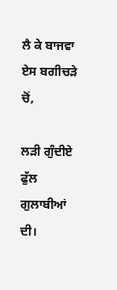ਲੈ ਕੇ ਬਾਜਵਾ ਏਸ ਬਗੀਚੜੇ ਚੋਂ,

ਲੜੀ ਗੁੰਦੀਏ ਫੁੱਲ ਗੁਲਾਬੀਆਂ ਦੀ।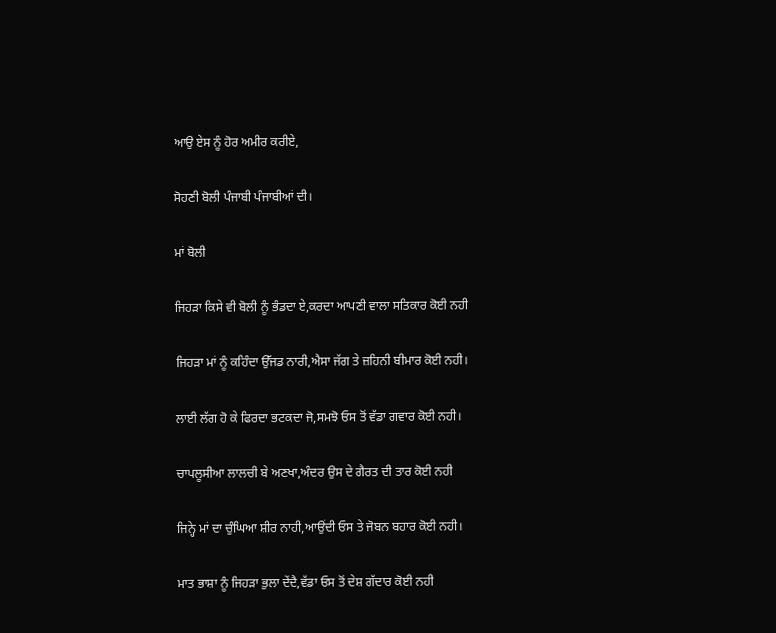ਆਉ ਏਸ ਨੂੰ ਹੋਰ ਅਮੀਰ ਕਰੀਏ,

ਸੋਹਣੀ ਬੋਲੀ ਪੰਜਾਬੀ ਪੰਜਾਬੀਆਂ ਦੀ।

ਮਾਂ ਬੋਲੀ

ਜਿਹੜਾ ਕਿਸੇ ਵੀ ਬੋਲੀ ਨੂੰ ਭੰਡਦਾ ਏ,ਕਰਦਾ ਆਪਣੀ ਵਾਲਾ ਸਤਿਕਾਰ ਕੋਈ ਨਹੀ

ਜਿਹੜਾ ਮਾਂ ਨੂੰ ਕਹਿੰਦਾ ਉੱਜਡ ਨਾਰੀ,ਐਸਾ ਜੱਗ ਤੇ ਜ਼ਹਿਨੀ ਬੀਮਾਰ ਕੋਈ ਨਹੀ।

ਲਾਈ ਲੱਗ ਹੋ ਕੇ ਫਿਰਦਾ ਭਟਕਦਾ ਜੋ,ਸਮਝੋ ਓਸ ਤੋਂ ਵੱਡਾ ਗਵਾਰ ਕੋਈ ਨਹੀ।

ਚਾਪਲੂਸੀਆ ਲਾਲਚੀ ਬੇ ਅਣਖਾ,ਅੰਦਰ ਉਸ ਦੇ ਗੈਰਤ ਦੀ ਤਾਰ ਕੋਈ ਨਹੀ

ਜਿਨ੍ਹੇ ਮਾਂ ਦਾ ਚੁੰਘਿਆ ਸ਼ੀਰ ਨਾਹੀ,ਆਉਂਦੀ ਓਸ ਤੇ ਜੋਬਨ ਬਹਾਰ ਕੋਈ ਨਹੀ।

ਮਾਤ ਭਾਸ਼ਾ ਨੂੰ ਜਿਹੜਾ ਭੁਲਾ ਦੇਂਦੈ,ਵੱਡਾ ਓਸ ਤੋਂ ਦੇਸ਼ ਗੱਦਾਰ ਕੋਈ ਨਹੀ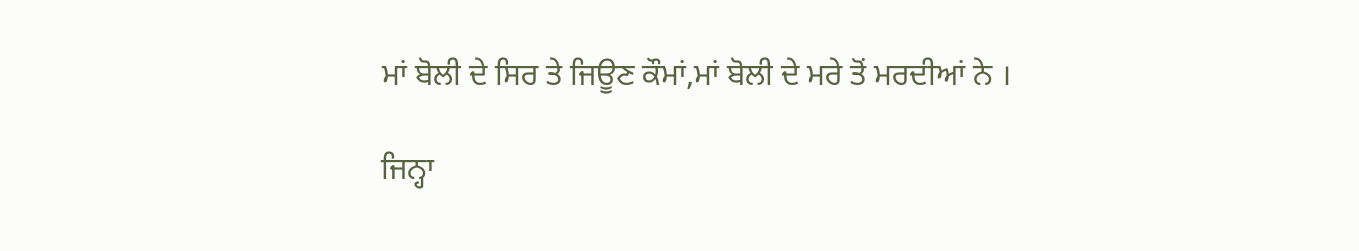ਮਾਂ ਬੋਲੀ ਦੇ ਸਿਰ ਤੇ ਜਿਊਣ ਕੌਮਾਂ,ਮਾਂ ਬੋਲੀ ਦੇ ਮਰੇ ਤੋਂ ਮਰਦੀਆਂ ਨੇ ।

ਜਿਨ੍ਹਾ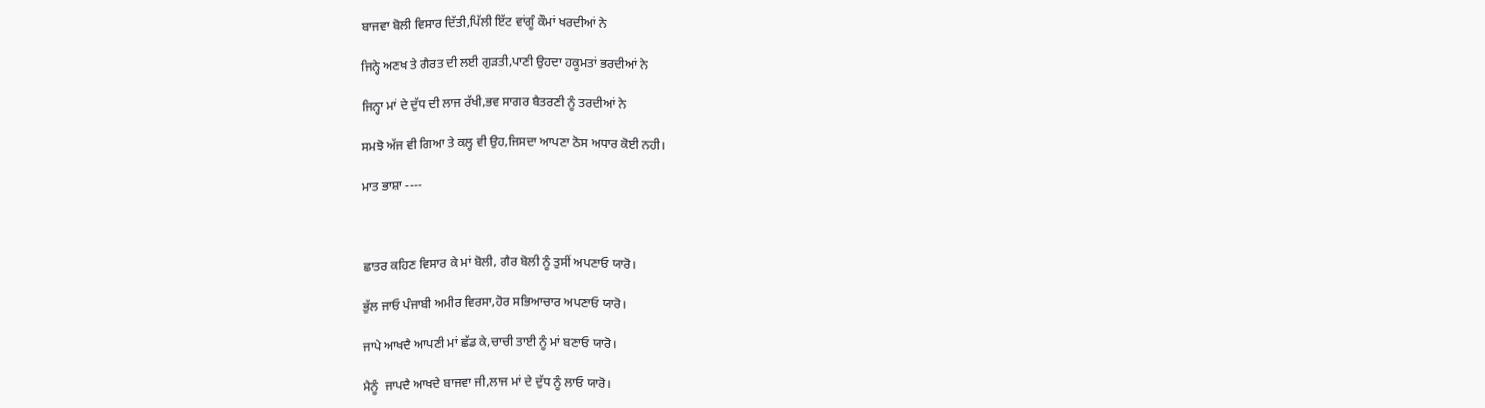ਬਾਜਵਾ ਬੋਲੀ ਵਿਸਾਰ ਦਿੱਤੀ,ਪਿੱਲੀ ਇੱਟ ਵਾਂਗੂੰ ਕੌਮਾਂ ਖਰਦੀਆਂ ਨੇ

ਜਿਨ੍ਹੇ ਅਣਖ ਤੇ ਗੈਰਤ ਦੀ ਲਈ ਗੁੜਤੀ,ਪਾਣੀ ਉਹਦਾ ਹਕੂਮਤਾਂ ਭਰਦੀਆਂ ਨੇ

ਜਿਨ੍ਹਾ ਮਾਂ ਦੇ ਦੁੱਧ ਦੀ ਲਾਜ ਰੱਖੀ,ਭਵ ਸਾਗਰ ਬੈਤਰਣੀ ਨੂੰ ਤਰਦੀਆਂ ਨੇ

ਸਮਝੋ ਅੱਜ ਵੀ ਗਿਆ ਤੇ ਕਲ੍ਹ ਵੀ ਉਹ,ਜਿਸਦਾ ਆਪਣਾ ਠੋਸ ਅਧਾਰ ਕੋਈ ਨਹੀ।

ਮਾਤ ਭਾਸ਼ਾ ----



ਛਾਤਰ ਕਹਿਣ ਵਿਸਾਰ ਕੇ ਮਾਂ ਬੋਲੀ, ਗੈਰ ਬੋਲੀ ਨੂੰ ਤੁਸੀਂ ਅਪਣਾਓ ਯਾਰੋ।

ਭੁੱਲ ਜਾਓ ਪੰਜਾਬੀ ਅਮੀਰ ਵਿਰਸਾ,ਹੋਰ ਸਭਿਆਚਾਰ ਅਪਣਾਓ ਯਾਰੋ।

ਜਾਪੇ ਆਖਦੈ ਆਪਣੀ ਮਾਂ ਛੱਡ ਕੇ,ਚਾਚੀ ਤਾਈ ਨੂੰ ਮਾਂ ਬਣਾਓ ਯਾਰੋ।

ਮੈਨੂੰ  ਜਾਪਦੈ ਆਖਦੇ ਬਾਜਵਾ ਜੀ,ਲਾਜ ਮਾਂ ਦੇ ਦੁੱਧ ਨੂੰ ਲਾਓ ਯਾਰੋ।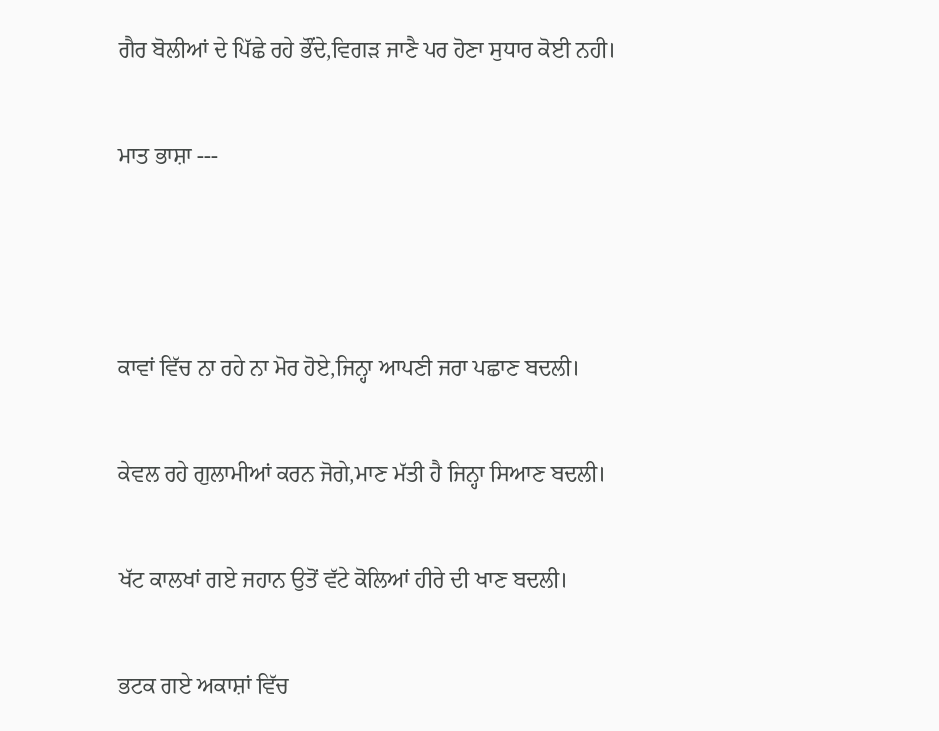ਗੈਰ ਬੋਲੀਆਂ ਦੇ ਪਿੱਛੇ ਰਹੇ ਭੌਂਦੇ,ਵਿਗੜ ਜਾਣੈ ਪਰ ਹੋਣਾ ਸੁਧਾਰ ਕੋਈ ਨਹੀ।

ਮਾਤ ਭਾਸ਼ਾ ---



ਕਾਵਾਂ ਵਿੱਚ ਨਾ ਰਹੇ ਨਾ ਮੋਰ ਹੋਏ,ਜਿਨ੍ਹਾ ਆਪਣੀ ਜਰਾ ਪਛਾਣ ਬਦਲੀ।

ਕੇਵਲ ਰਹੇ ਗੁਲਾਮੀਆਂ ਕਰਨ ਜੋਗੇ,ਮਾਣ ਮੱਤੀ ਹੈ ਜਿਨ੍ਹਾ ਸਿਆਣ ਬਦਲੀ।

ਖੱਟ ਕਾਲਖਾਂ ਗਏ ਜਹਾਨ ਉਤੋਂ ਵੱਟੇ ਕੋਲਿਆਂ ਹੀਰੇ ਦੀ ਖਾਣ ਬਦਲੀ।

ਭਟਕ ਗਏ ਅਕਾਸ਼ਾਂ ਵਿੱਚ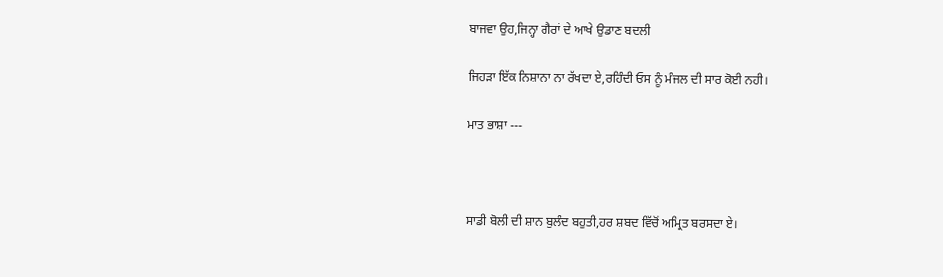ਬਾਜਵਾ ਉਹ,ਜਿਨ੍ਹਾ ਗੈਰਾਂ ਦੇ ਆਖੇ ਉਡਾਣ ਬਦਲੀ

ਜਿਹੜਾ ਇੱਕ ਨਿਸ਼ਾਨਾ ਨਾ ਰੱਖਦਾ ਏ,ਰਹਿੰਦੀ ਓਸ ਨੂੰ ਮੰਜਲ ਦੀ ਸਾਰ ਕੋਈ ਨਹੀ।

ਮਾਤ ਭਾਸ਼ਾ ---



ਸਾਡੀ ਬੋਲੀ ਦੀ ਸ਼ਾਨ ਬੁਲੰਦ ਬਹੁਤੀ,ਹਰ ਸ਼ਬਦ ਵਿੱਚੋਂ ਅਮ੍ਰਿਤ ਬਰਸਦਾ ਏ।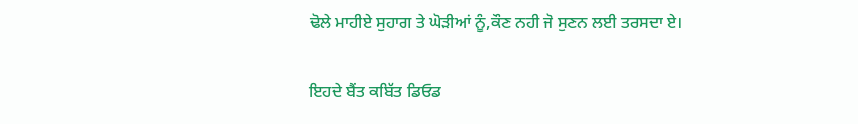ਢੋਲੇ ਮਾਹੀਏ ਸੁਹਾਗ ਤੇ ਘੋੜੀਆਂ ਨੂੰ,ਕੌਣ ਨਹੀ ਜੋ ਸੁਣਨ ਲਈ ਤਰਸਦਾ ਏ।

ਇਹਦੇ ਬੈਂਤ ਕਬਿੱਤ ਡਿਓਡ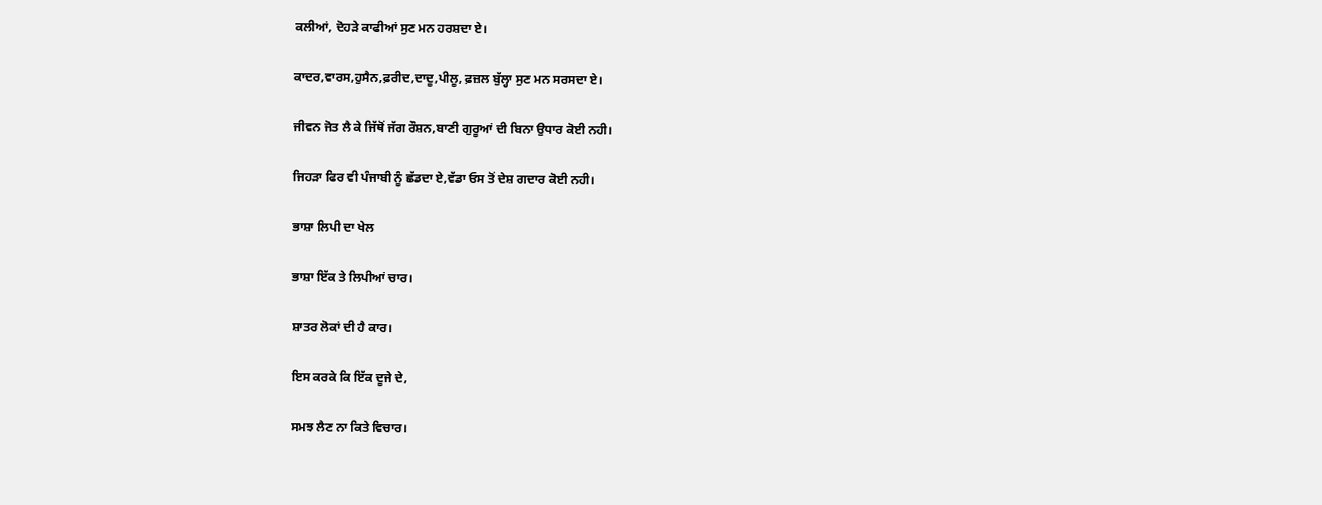ਕਲੀਆਂ, ਦੋਹੜੇ ਕਾਫੀਆਂ ਸੁਣ ਮਨ ਹਰਸ਼ਦਾ ਏ।

ਕਾਦਰ,ਵਾਰਸ,ਹੁਸੈਨ,ਫ਼ਰੀਦ,ਦਾਦੂ,ਪੀਲੂ, ਫ਼ਜ਼ਲ ਬੁੱਲ੍ਹਾ ਸੁਣ ਮਨ ਸਰਸਦਾ ਏ।

ਜੀਵਨ ਜੋਤ ਲੈ ਕੇ ਜਿੱਥੋਂ ਜੱਗ ਰੌਸ਼ਨ,ਬਾਣੀ ਗੁਰੂਆਂ ਦੀ ਬਿਨਾ ਉਧਾਰ ਕੋਈ ਨਹੀ।

ਜਿਹੜਾ ਫਿਰ ਵੀ ਪੰਜਾਬੀ ਨੂੰ ਛੱਡਦਾ ਏ,ਵੱਡਾ ਓਸ ਤੋਂ ਦੇਸ਼ ਗਦਾਰ ਕੋਈ ਨਹੀ।

ਭਾਸ਼ਾ ਲਿਪੀ ਦਾ ਖੇਲ

ਭਾਸ਼ਾ ਇੱਕ ਤੇ ਲਿਪੀਆਂ ਚਾਰ।

ਸ਼ਾਤਰ ਲੋਕਾਂ ਦੀ ਹੈ ਕਾਰ।

ਇਸ ਕਰਕੇ ਕਿ ਇੱਕ ਦੂਜੇ ਦੇ,

ਸਮਝ ਲੈਣ ਨਾ ਕਿਤੇ ਵਿਚਾਰ।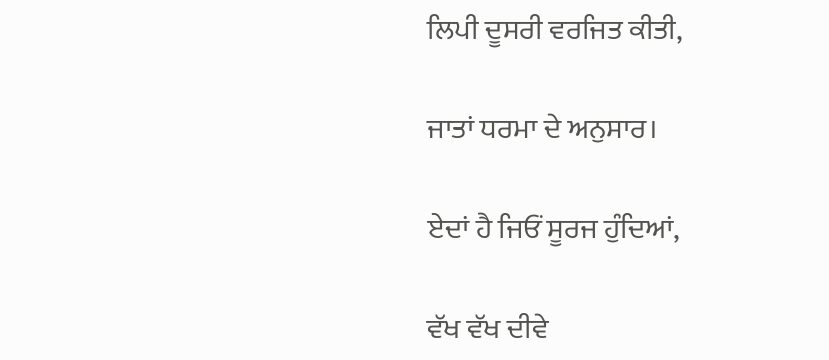ਲਿਪੀ ਦੂਸਰੀ ਵਰਜਿਤ ਕੀਤੀ,

ਜਾਤਾਂ ਧਰਮਾ ਦੇ ਅਨੁਸਾਰ।

ਏਦਾਂ ਹੈ ਜਿਓਂ ਸੂਰਜ ਹੁੰਦਿਆਂ,

ਵੱਖ ਵੱਖ ਦੀਵੇ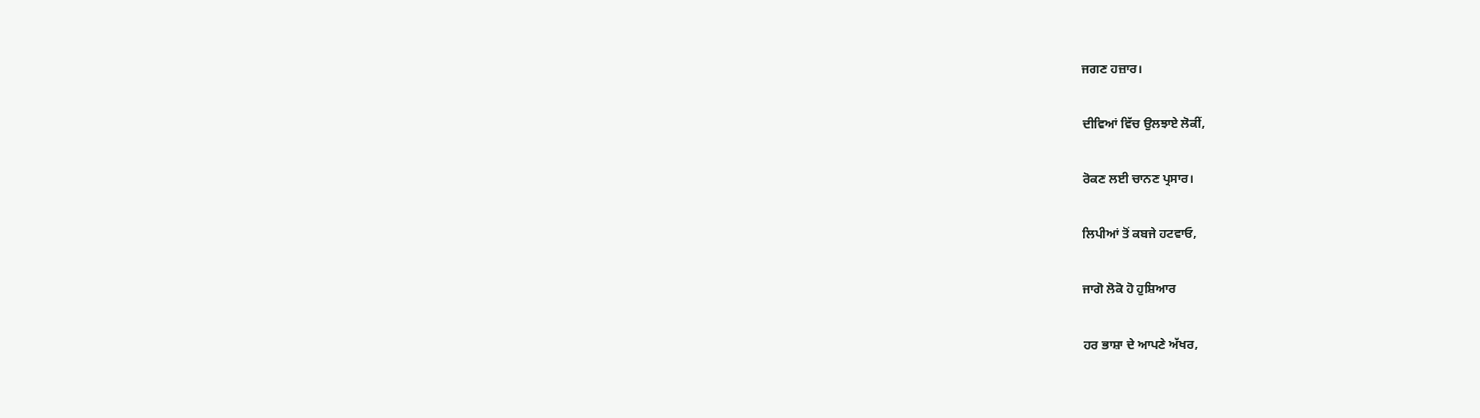ਜਗਣ ਹਜ਼ਾਰ।

ਦੀਵਿਆਂ ਵਿੱਚ ਉਲਝਾਏ ਲੋਕੀਂ,

ਰੋਕਣ ਲਈ ਚਾਨਣ ਪ੍ਰਸਾਰ।

ਲਿਪੀਆਂ ਤੋਂ ਕਬਜੇ ਹਟਵਾਓ,

ਜਾਗੋ ਲੋਕੋ ਹੋ ਹੁਸ਼ਿਆਰ

ਹਰ ਭਾਸ਼ਾ ਦੇ ਆਪਣੇ ਅੱਖਰ,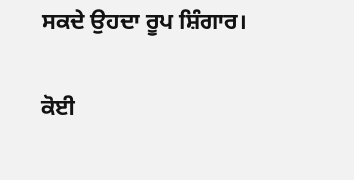ਸਕਦੇ ਉਹਦਾ ਰੂਪ ਸ਼ਿੰਗਾਰ।

ਕੋਈ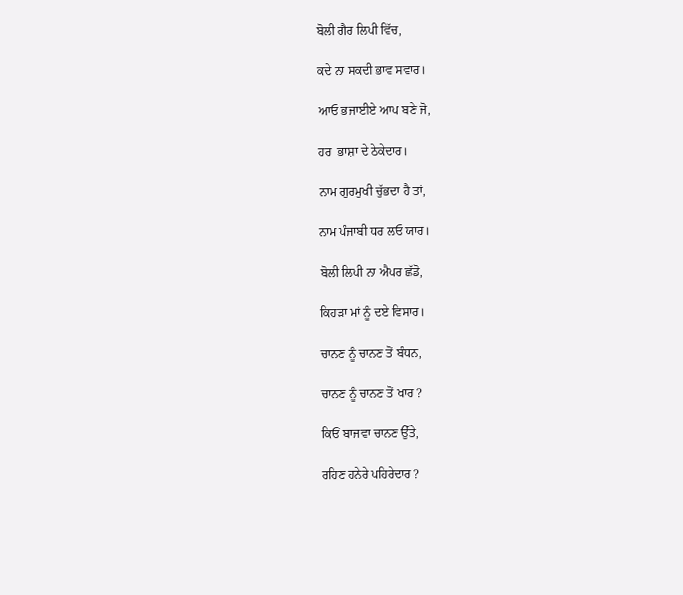ਬੋਲੀ ਗੈਰ ਲਿਪੀ ਵਿੱਚ,

ਕਦੇ ਨਾ ਸਕਦੀ ਭਾਵ ਸਵਾਰ।

ਆਓ ਭਜਾਈਏ ਆਪ ਬਣੇ ਜੋ,

ਹਰ  ਭਾਸ਼ਾ ਦੇ ਠੇਕੇਦਾਰ।

ਨਾਮ ਗੁਰਮੁਖੀ ਚੁੱਭਦਾ ਹੈ ਤਾਂ,

ਨਾਮ ਪੰਜਾਬੀ ਧਰ ਲਓ ਯਾਰ।

ਬੋਲੀ ਲਿਪੀ ਨਾ ਐਪਰ ਛੱਡੋ,

ਕਿਹੜਾ ਮਾਂ ਨੂੰ ਦਏ ਵਿਸਾਰ।

ਚਾਨਣ ਨੂੰ ਚਾਨਣ ਤੋਂ ਬੰਧਨ,

ਚਾਨਣ ਨੂੰ ਚਾਨਣ ਤੋਂ ਖਾਰ ?

ਕਿਓਂ ਬਾਜਵਾ ਚਾਨਣ ਉੱਤੇ,

ਰਹਿਣ ਹਨੇਰੇ ਪਹਿਰੇਦਾਰ ?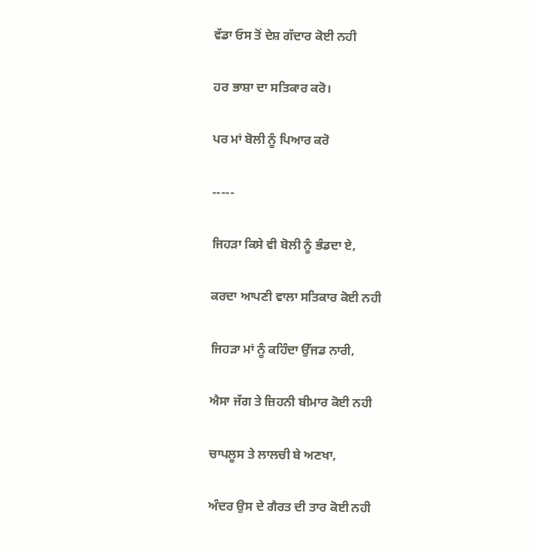ਵੱਡਾ ਓਸ ਤੋਂ ਦੇਸ਼ ਗੱਦਾਰ ਕੋਈ ਨਹੀ

ਹਰ ਭਾਸ਼ਾ ਦਾ ਸਤਿਕਾਰ ਕਰੋ।

ਪਰ ਮਾਂ ਬੋਲੀ ਨੂੰ ਪਿਆਰ ਕਰੋ

-----

ਜਿਹੜਾ ਕਿਸੇ ਵੀ ਬੋਲੀ ਨੂੰ ਭੰਡਦਾ ਏ,

ਕਰਦਾ ਆਪਣੀ ਵਾਲਾ ਸਤਿਕਾਰ ਕੋਈ ਨਹੀ

ਜਿਹੜਾ ਮਾਂ ਨੂੰ ਕਹਿੰਦਾ ਉੱਜਡ ਨਾਰੀ,

ਐਸਾ ਜੱਗ ਤੇ ਜ਼ਿਹਨੀ ਬੀਮਾਰ ਕੋਈ ਨਹੀ

ਚਾਪਲੂਸ ਤੇ ਲਾਲਚੀ ਬੇ ਅਣਖਾ,

ਅੰਦਰ ਉਸ ਦੇ ਗੈਰਤ ਦੀ ਤਾਰ ਕੋਈ ਨਹੀ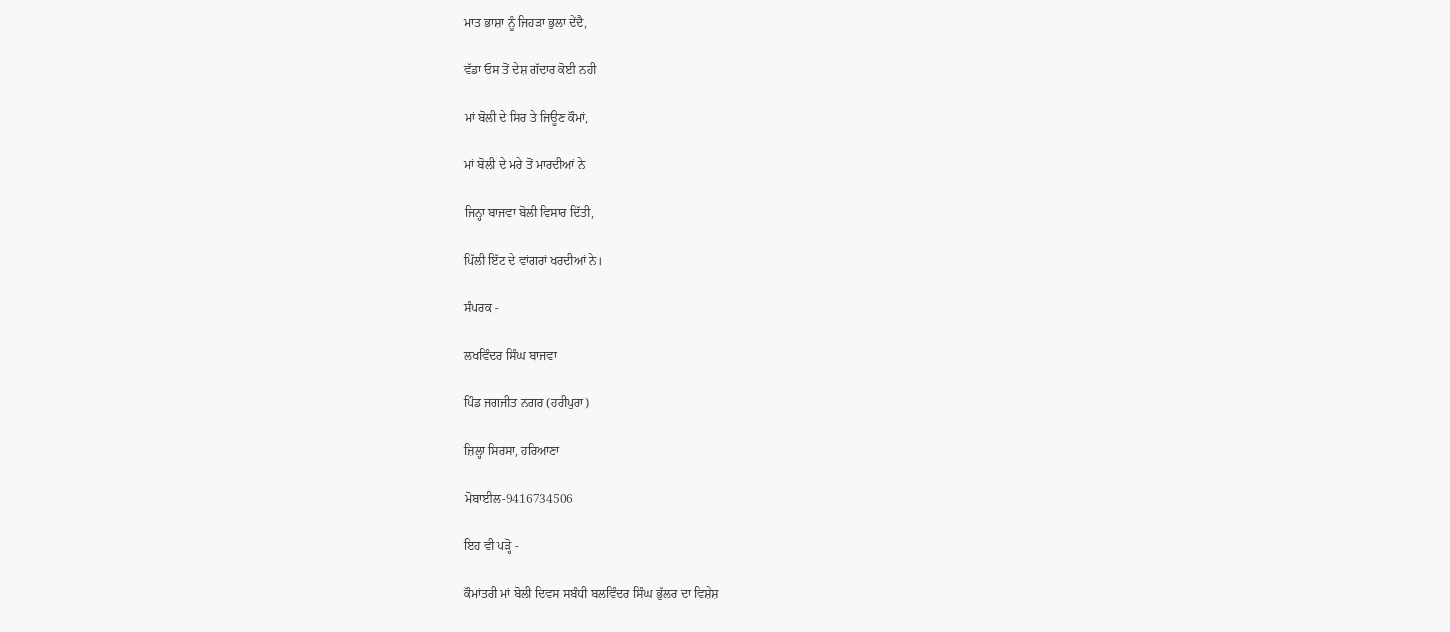ਮਾਤ ਭਾਸ਼ਾ ਨੂੰ ਜਿਹੜਾ ਭੁਲਾ ਦੇਂਦੈ,

ਵੱਡਾ ਓਸ ਤੋਂ ਦੇਸ਼ ਗੱਦਾਰ ਕੋਈ ਨਹੀ

ਮਾਂ ਬੋਲੀ ਦੇ ਸਿਰ ਤੇ ਜਿਊਣ ਕੌਮਾਂ,

ਮਾਂ ਬੋਲੀ ਦੇ ਮਰੇ ਤੋਂ ਮਾਰਦੀਆਂ ਨੇ

ਜਿਨ੍ਹਾ ਬਾਜਵਾ ਬੋਲੀ ਵਿਸਾਰ ਦਿੱਤੀ,

ਪਿੱਲੀ ਇੱਟ ਦੇ ਵਾਂਗਰਾਂ ਖਰਦੀਆਂ ਨੇ।

ਸੰਪਰਕ -

ਲਖਵਿੰਦਰ ਸਿੰਘ ਬਾਜਵਾ

ਪਿੰਡ ਜਗਜੀਤ ਨਗਰ (ਹਰੀਪੁਰਾ)

ਜ਼ਿਲ੍ਹਾ ਸਿਰਸਾ, ਹਰਿਆਣਾ

ਮੋਬਾਈਲ-9416734506

ਇਹ ਵੀ ਪੜ੍ਹੋ -

ਕੌਮਾਂਤਰੀ ਮਾਂ ਬੋਲੀ ਦਿਵਸ ਸਬੰਧੀ ਬਲਵਿੰਦਰ ਸਿੰਘ ਭੁੱਲਰ ਦਾ ਵਿਸ਼ੇਸ਼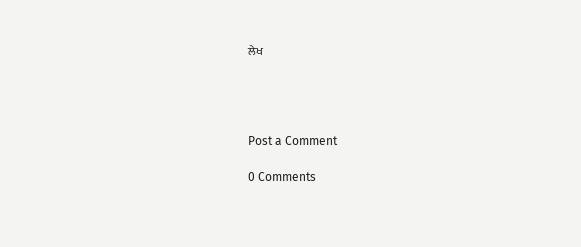ਲੇਖ




Post a Comment

0 Comments